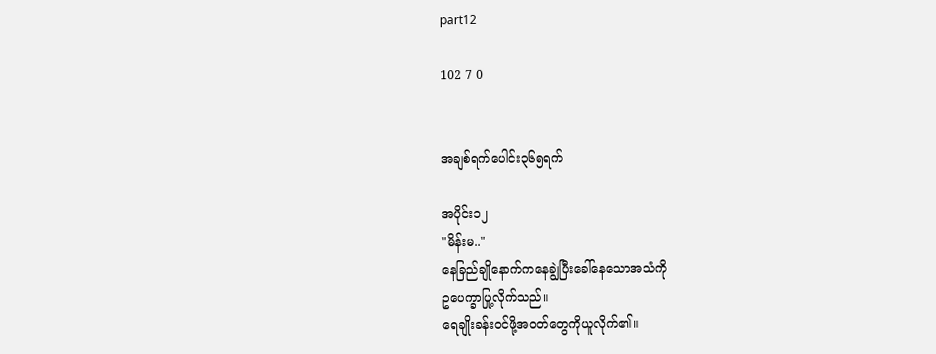part12

102 7 0


အချစ်ရက်ပေါင်း၃၆၅ရက်

အပိုင်း၁၂
"မိန်းမ.."
နေခြည်ချိုနောက်ကနေချွဲပြီးခေါ်နေသောအသံကို
ဥပေက္ခာပြု့လိုက်သည်။
ရေချိုးခန်းဝင်ဖို့အဝတ်တွေကိုယူလိုက်၏။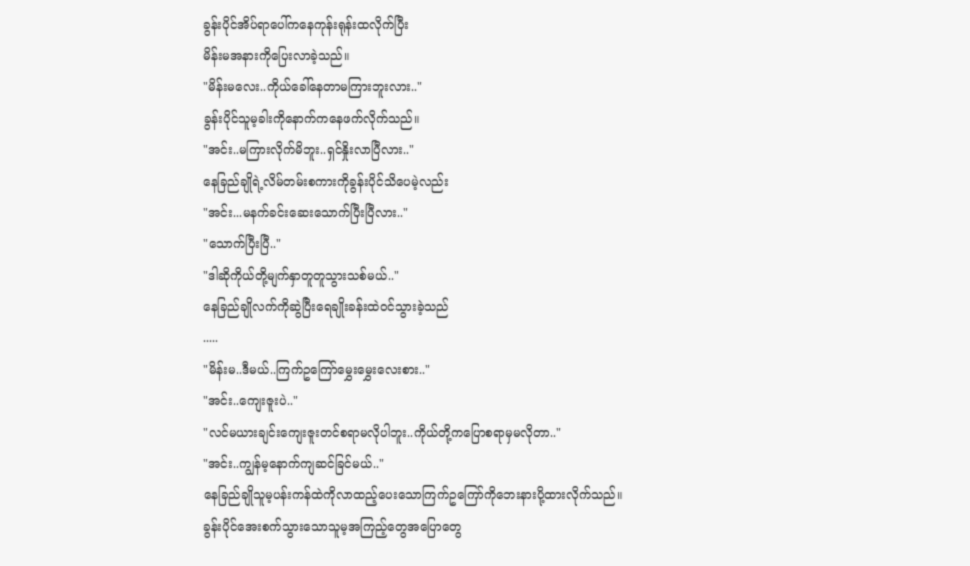ခွန်းပိုင်အိပ်ရာပေါ်ကနေကုန်းရုန်းထလိုက်ပြီး
မိန်းမအနားကိုပြေးလာခဲ့သည်။
"မိန်းမလေး..ကိုယ်ခေါ်နေတာမကြားဘူးလား.."
ခွန်းပိုင်သူမ့ခါးကိုနောက်ကနေဖက်လိုက်သည်။
"အင်း..မကြားလိုက်မိဘူး..ရှင်နှိုးလာပြီလား.."
နေခြည်ချိုရဲ့လိမ်တမ်းစကားကိုခွန်းပိုင်သိပေမဲ့လည်း
"အင်း...မနက်ခင်းဆေးသောက်ပြီးပြီလား.."
"သောက်ပြီးပြီ.."
"ဒါဆိုကိုယ်တို့မျက်နှာတူတူသွားသစ်မယ်.."
နေခြည်ချိုလက်ကိုဆွဲပြီးရေချိုးခန်းထဲဝင်သွားခဲ့သည်
.....
"မိန်းမ..ဒီမယ်..ကြက်ဥကြော်မွှေးမွှေးလေးစား.."
"အင်း..ကျေးဇူးပဲ.."
"လင်မယားချင်းကျေးဇူးတင်စရာမလိုပါဘူး..ကိုယ်တို့ကပြောစရာမှမလိုတာ.."
"အင်း..ကျွန်မ့နောက်ကျဆင်ခြင်မယ်.."
နေခြည်ချိုသူမ့ပန်းကန်ထဲကိုလာထည့်ပေးသောကြက်ဥကြော်ကိုဘေးနားပို့ထားလိုက်သည်။
ခွန်းပိုင်အေးစက်သွားသောသူမ့အကြည့်တွေအပြောတွေ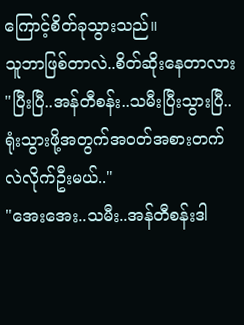ကြောင့်စိတ်ခုသွားသည်။
သူဘာဖြစ်တာလဲ..စိတ်ဆိုးနေတာလား
"ပြီးပြီ..အန်တီစန်း..သမီးပြီးသွားပြီ..ရုံးသွားဖို့အတွက်အဝတ်အစားတက်လဲလိုက်ဦးမယ်.."
"အေးအေး..သမီး..အန်တီစန်းဒါ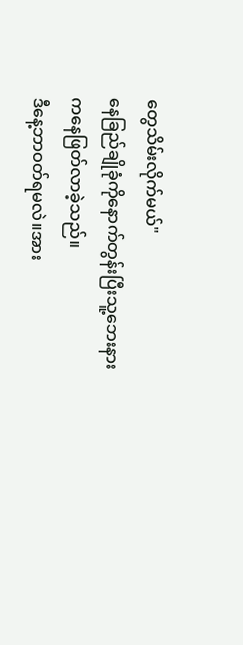တွေသိမ်းလိုက်မယ်"
နေခြည်ချိုခုံကိုနောက်တွန်းပြီးသူ့ဘေးနားကနေဖြတ်လာခဲ့သည်။
ဒီနေ့ဘာဝတ်ရမလဲ။အား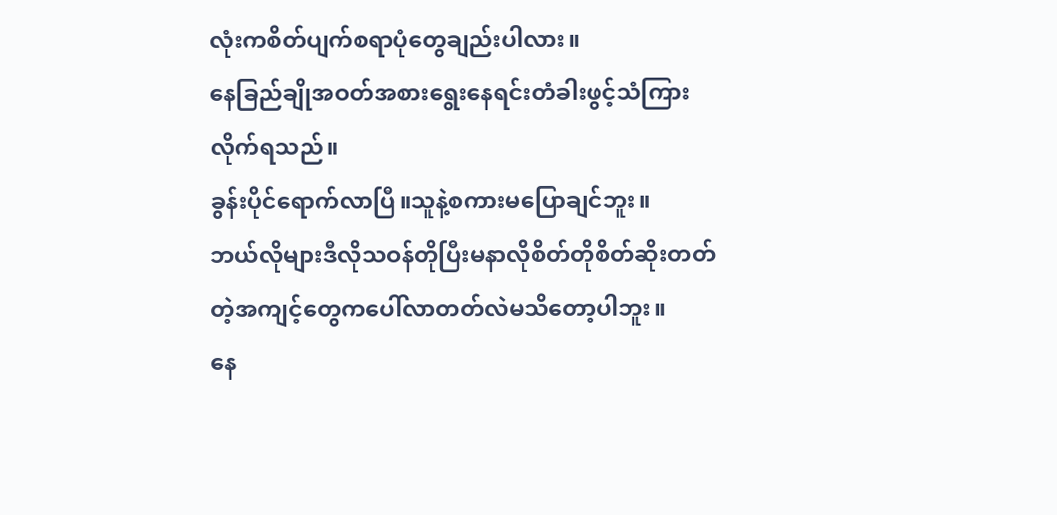လုံးကစိတ်ပျက်စရာပုံတွေချည်းပါလား။
နေခြည်ချိုအဝတ်အစားရွေးနေရင်းတံခါးဖွင့်သံကြားလိုက်ရသည်။
ခွန်းပိုင်ရောက်လာပြီ။သူနဲ့စကားမပြောချင်ဘူး။
ဘယ်လိုများဒီလိုသဝန်တိုပြီးမနာလိုစိတ်တိုစိတ်ဆိုးတတ်တဲ့အကျင့်တွေကပေါ်လာတတ်လဲမသိတော့ပါဘူး။
နေ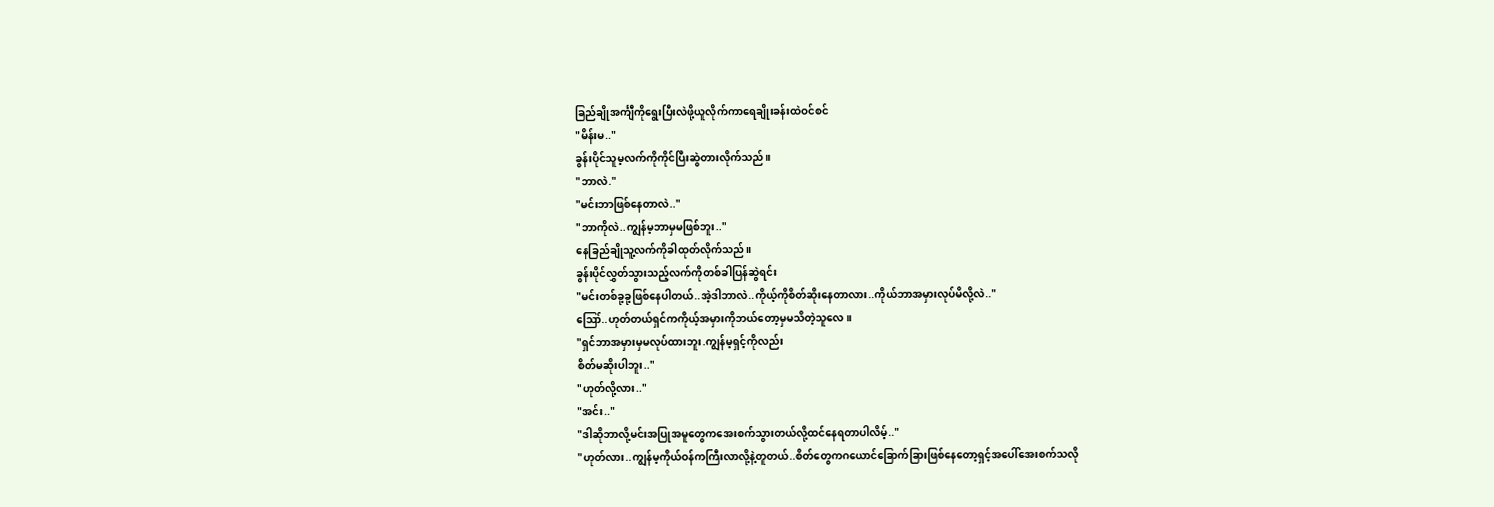ခြည်ချိုအင်္ကျီကိုရွေးပြီးလဲဖို့ယူလိုက်ကာရေချိုးခန်းထဲဝင်စင်
"မိန်းမ.."
ခွန်းပိုင်သူမ့လက်ကိုကိုင်ပြီးဆွဲတားလိုက်သည်။
"ဘာလဲ."
"မင်းဘာဖြစ်နေတာလဲ.."
"ဘာကိုလဲ..ကျွန်မ့ဘာမှမဖြစ်ဘူး.."
နေခြည်ချိုသူ့လက်ကိုခါထုတ်လိုက်သည်။
ခွန်းပိုင်လွှတ်သွားသည့်လက်ကိုတစ်ခါပြန်ဆွဲရင်း
"မင်းတစ်ခု့ခု့ဖြစ်နေပါတယ်..အဲ့ဒါဘာလဲ..ကိုယ့်ကိုစိတ်ဆိုးနေတာလား..ကိုယ်ဘာအမှားလုပ်မိလို့လဲ.."
ဪ..ဟုတ်တယ်ရှင်ကကိုယ့်အမှားကိုဘယ်တော့မှမသိတဲ့သူလေ။
"ရှင်ဘာအမှားမှမလုပ်ထားဘူး.ကျွန်မ့ရှင့်ကိုလည်း
စိတ်မဆိုးပါဘူး.."
"ဟုတ်လို့လား.."
"အင်း.."
"ဒါဆိုဘာလို့မင်းအပြုအမူတွေကအေးစက်သွားတယ်လို့ထင်နေရတာပါလိမ့်.."
"ဟုတ်လား..ကျွန်မ့ကိုယ်ဝန်ကကြီးလာလို့နဲ့တူတယ်..စိတ်တွေကဂယောင်ခြောက်ခြားဖြစ်နေတော့ရှင့်အပေါ်အေးစက်သလို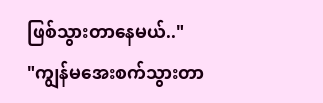ဖြစ်သွားတာနေမယ်.."
"ကျွန်မအေးစက်သွားတာ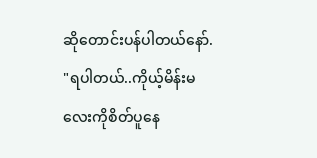ဆိုတောင်းပန်ပါတယ်နော်.
"ရပါတယ်..ကိုယ့်မိန်းမလေးကိုစိတ်ပူနေ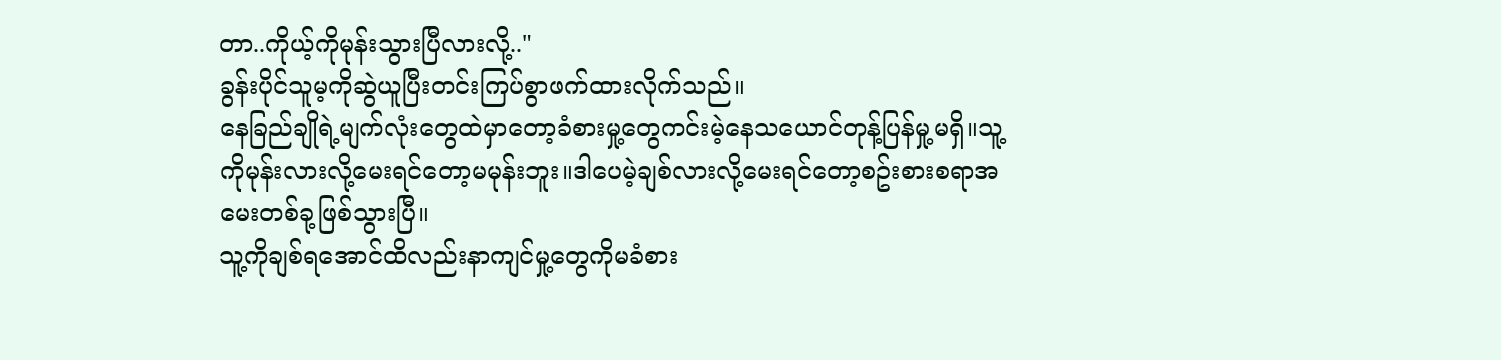တာ..ကိုယ့်ကိုမုန်းသွားပြီလားလို့.."
ခွန်းပိုင်သူမ့ကိုဆွဲယူပြီးတင်းကြပ်စွာဖက်ထားလိုက်သည်။
နေခြည်ချိုရဲ့မျက်လုံးတွေထဲမှာတော့ခံစားမှု့တွေကင်းမဲ့နေသယောင်တုန့်ပြန်မှု့မရှိ။သူ့ကိုမုန်းလားလို့မေးရင်တော့မမုန်းဘူး။ဒါပေမဲ့ချစ်လားလို့မေးရင်တော့စဥ်းစားစရာအမေးတစ်ခု့ဖြစ်သွားပြီ။
သူ့ကိုချစ်ရအောင်ထိလည်းနာကျင်မှု့တွေကိုမခံစား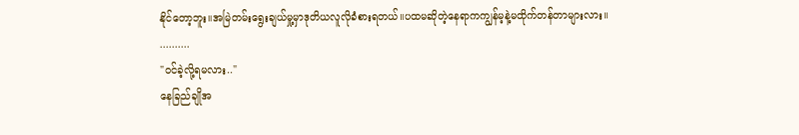နိုင်တော့ဘူး။အမြဲတမ်းရွေးချယ်မှု့မှာဒုတိယလူလိုခံစားရတယ်။ပထမဆိုတဲ့နေရာကကျွန်မ့နဲ့မထိုက်တန်တာများလား။
..........
"ဝင်ခဲ့လို့ရမလား.."
နေခြည်ချိုအ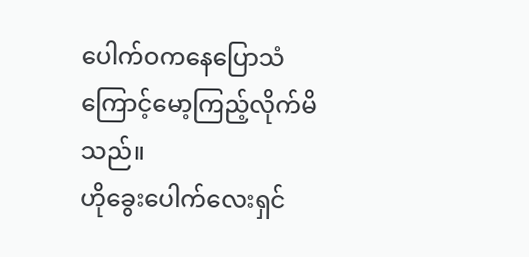ပေါက်ဝကနေပြောသံကြောင့်မော့ကြည့်လိုက်မိသည်။
ဟိုခွေးပေါက်လေးရှင်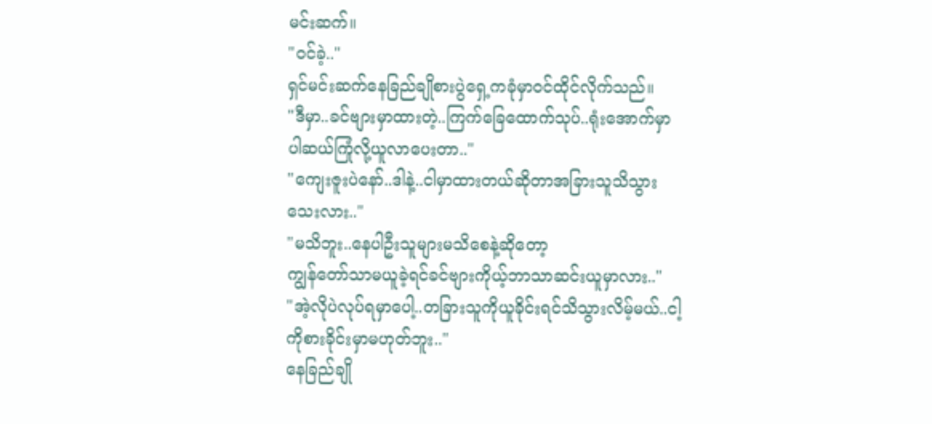မင်းဆက်။
"ဝင်ခဲ့.."
ရှင်မင်းဆက်နေခြည်ချိုစားပွဲရှေ့ကခုံမှာဝင်ထိုင်လိုက်သည်။
"ဒီမှာ..ခင်ဗျားမှာထားတဲ့..ကြက်ခြေထောက်သုပ်..ရုံးအောက်မှာပါဆယ်ကြုံလို့ယူလာပေးတာ.."
"ကျေးဇူးပဲနော်..ဒါနဲ့..ငါမှာထားတယ်ဆိုတာအခြားသူသိသွားသေးလား.."
"မသိဘူး..နေပါဦးသူများမသိစေနဲ့ဆိုတော့
ကျွန်တော်သာမယူခဲ့ရင်ခင်ဗျားကိုယ့်ဘာသာဆင်းယူမှာလား.."
"အဲ့လိုပဲလုပ်ရမှာပေါ့..တခြားသူကိုယူခိုင်းရင်သိသွားလိမ့်မယ်..ငါ့ကိုစားခိုင်းမှာမဟုတ်ဘူး.."
နေခြည်ချို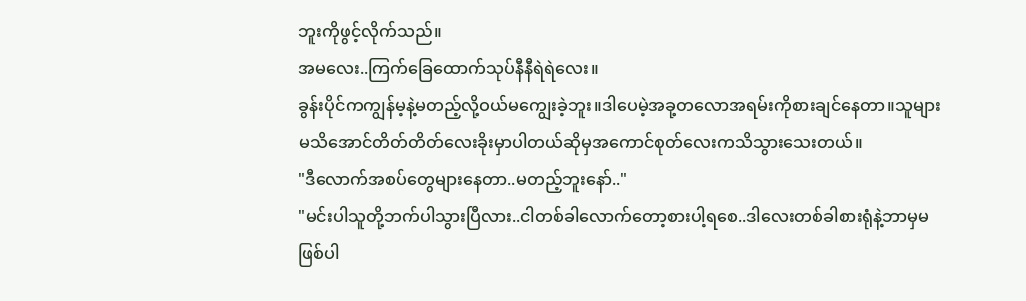ဘူးကိုဖွင့်လိုက်သည်။
အမလေး..ကြက်ခြေထောက်သုပ်နီနီရဲရဲလေး။
ခွန်းပိုင်ကကျွန်မ့နဲ့မတည့်လို့ဝယ်မကျွေးခဲ့ဘူး။ဒါပေမဲ့အခု့တလောအရမ်းကိုစားချင်နေတာ။သူများမသိအောင်တိတ်တိတ်လေးခိုးမှာပါတယ်ဆိုမှအကောင်စုတ်လေးကသိသွားသေးတယ်။
"ဒီလောက်အစပ်တွေများနေတာ..မတည့်ဘူးနော်.."
"မင်းပါသူတို့ဘက်ပါသွားပြီလား..ငါတစ်ခါလောက်တော့စားပါ့ရစေ..ဒါလေးတစ်ခါစားရုံနဲ့ဘာမှမဖြစ်ပါ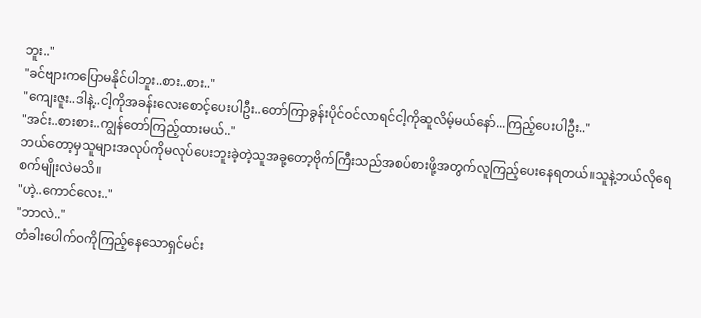ဘူး.."
"ခင်ဗျားကပြောမနိုင်ပါဘူး..စား..စား.."
"ကျေးဇူး..ဒါနဲ့..ငါ့ကိုအခန်းလေးစောင့်ပေးပါဦး..တော်ကြာခွန်းပိုင်ဝင်လာရင်ငါ့ကိုဆူလိမ့်မယ်နော်...ကြည့်ပေးပါဦး.."
"အင်း..စားစား..ကျွန်တော်ကြည့်ထားမယ်.."
ဘယ်တော့မှသူများအလုပ်ကိုမလုပ်ပေးဘူးခဲ့တဲ့သူအခု့တော့ဗိုက်ကြီးသည်အစပ်စားဖို့အတွက်လူကြည့်ပေးနေရတယ်။သူနဲ့ဘယ်လိုရေစက်မျိုးလဲမသိ။
"ဟဲ့..ကောင်လေး.."
"ဘာလဲ.."
တံခါးပေါက်ဝကိုကြည့်နေသောရှင်မင်း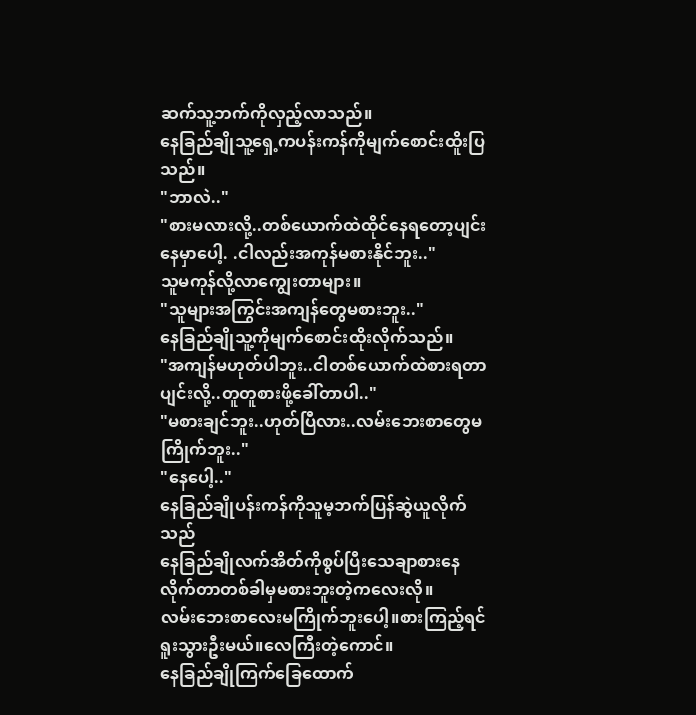ဆက်သူ့ဘက်ကိုလှည့်လာသည်။
နေခြည်ချိုသူ့ရှေ့ကပန်းကန်ကိုမျက်စောင်းထိူးပြသည်။
"ဘာလဲ.."
"စားမလားလို့..တစ်ယောက်ထဲထိုင်နေရတော့ပျင်းနေမှာပေါ့. .ငါလည်းအကုန်မစားနိုင်ဘူး.."
သူမကုန်လို့လာကျွေးတာများ။
"သူများအကြွင်းအကျန်တွေမစားဘူး.."
နေခြည်ချိုသူ့ကိုမျက်စောင်းထိုးလိုက်သည်။
"အကျန်မဟုတ်ပါဘူး..ငါတစ်ယောက်ထဲစားရတာပျင်းလို့..တူတူစားဖို့ခေါ်တာပါ.."
"မစားချင်ဘူး..ဟုတ်ပြီလား..လမ်းဘေးစာတွေမကြိုက်ဘူး.."
"နေပေါ့.."
နေခြည်ချိုပန်းကန်ကိုသူမ့ဘက်ပြန်ဆွဲယူလိုက်သည်
နေခြည်ချိုလက်အိတ်ကိုစွပ်ပြီးသေချာစားနေလိုက်တာတစ်ခါမှမစားဘူးတဲ့ကလေးလို။
လမ်းဘေးစာလေးမကြိုက်ဘူးပေါ့။စားကြည့်ရင်ရူးသွားဦးမယ်။လေကြီးတဲ့ကောင်။
နေခြည်ချိုကြက်ခြေထောက်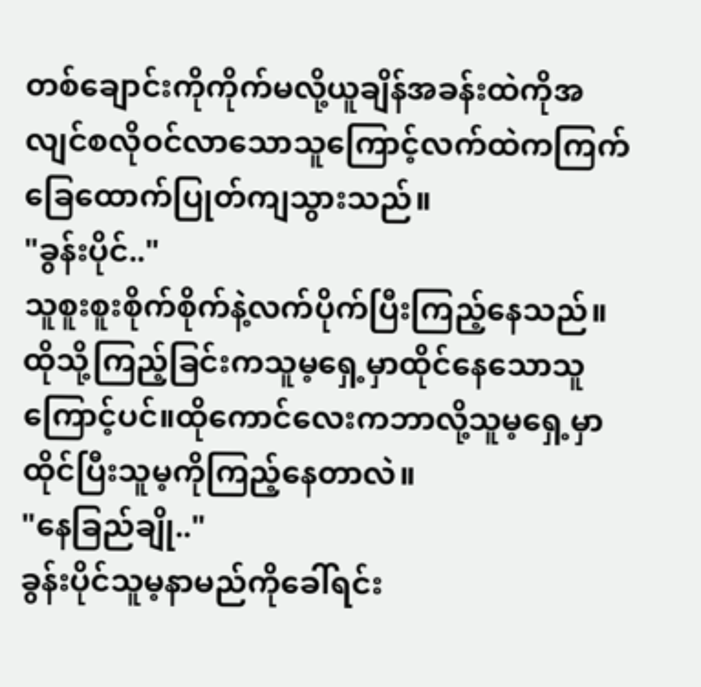တစ်ချောင်းကိုကိုက်မလို့ယူချိန်အခန်းထဲကိုအလျင်စလိုဝင်လာသောသူကြောင့်လက်ထဲကကြက်ခြေထောက်ပြုတ်ကျသွားသည်။
"ခွန်းပိုင်.."
သူစူးစူးစိုက်စိုက်နဲ့လက်ပိုက်ပြီးကြည့်နေသည်။
ထိုသို့ကြည့်ခြင်းကသူမ့ရှေ့မှာထိုင်နေသောသူကြောင့်ပင်။ထိုကောင်လေးကဘာလို့သူမ့ရှေ့မှာထိုင်ပြီးသူမ့ကိုကြည့်နေတာလဲ။
"နေခြည်ချို.."
ခွန်းပိုင်သူမ့နာမည်ကိုခေါ်ရင်း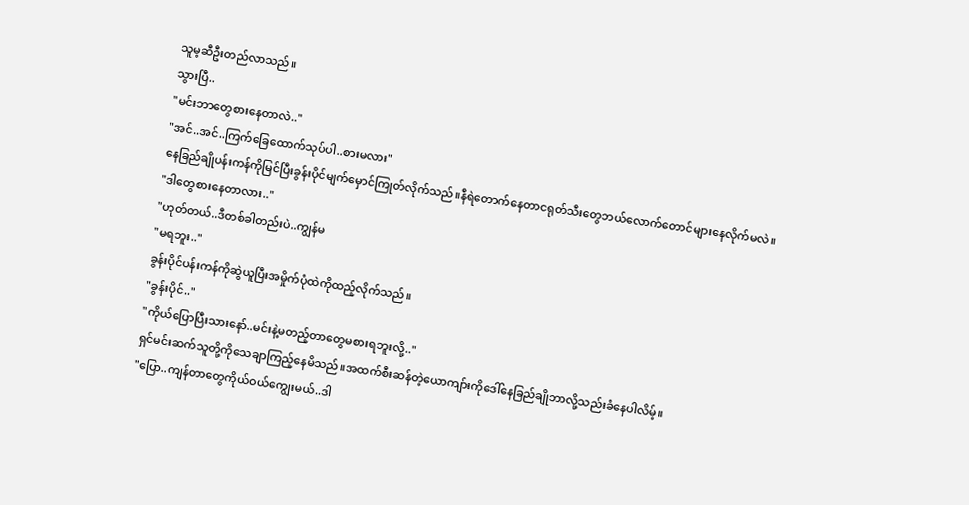သူမ့ဆီဦးတည်လာသည်။
သွားပြီ..
"မင်းဘာတွေစားနေတာလဲ.."
"အင်..အင်..ကြက်ခြေထောက်သုပ်ပါ..စားမလား"
နေခြည်ချိုပန်းကန်ကိုမြင်ပြီးခွန်းပိုင်မျက်မှောင်ကြုတ်လိုက်သည်။နီရဲတောက်နေတာငရုတ်သီးတွေဘယ်လောက်တောင်များနေလိုက်မလဲ။
"ဒါတွေစားနေတာလား.."
"ဟုတ်တယ်..ဒီတစ်ခါတည်းပဲ..ကျွန်မ
"မရဘူး.."
ခွန်းပိုင်ပန်းကန်ကိုဆွဲယူပြီးအမှိုက်ပုံထဲကိုထည့်လိုက်သည်။
"ခွန်းပိုင်.."
"ကိုယ်ပြောပြီးသားနော်..မင်းနဲ့မတည့်တာတွေမစားရဘူးလို့.."
ရှင်မင်းဆက်သူတို့ကိုသေချာကြည့်နေမိသည်။အထက်စီးဆန်တဲ့ယောကျာ်းကိုဒေါ်နေခြည်ချိုဘာလို့သည်းခံနေပါလိမ့်။
"ပြော..ကျန်တာတွေကိုယ်ဝယ်ကျွေးမယ်..ဒါ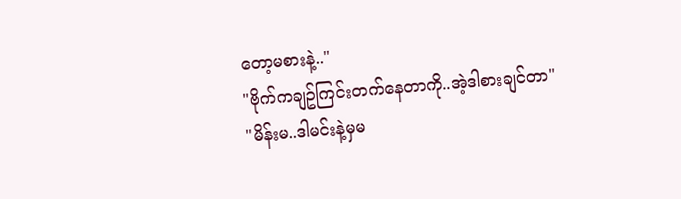တော့မစားနဲ့.."
"ဗိုက်ကချဥ်ကြင်းတက်နေတာကို..အဲ့ဒါစားချင်တာ"
"မိန်းမ..ဒါမင်းနဲ့မှမ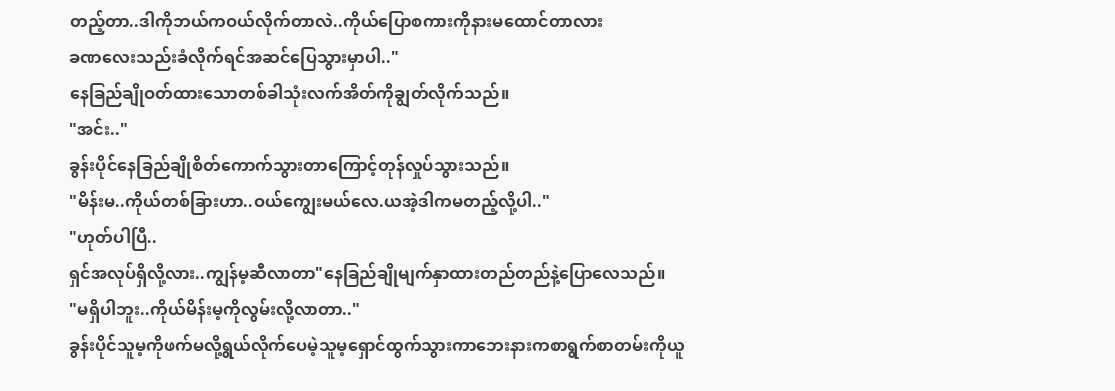တည့်တာ..ဒါကိုဘယ်ကဝယ်လိုက်တာလဲ..ကိုယ်ပြောစကားကိုနားမထောင်တာလား
ခဏလေးသည်းခံလိုက်ရင်အဆင်ပြေသွားမှာပါ.."
နေခြည်ချိုဝတ်ထားသောတစ်ခါသုံးလက်အိတ်ကိုချွတ်လိုက်သည်။
"အင်း.."
ခွန်းပိုင်နေခြည်ချိုစိတ်ကောက်သွားတာကြောင့်တုန်လှုပ်သွားသည်။
"မိန်းမ..ကိုယ်တစ်ခြားဟာ..ဝယ်ကျွေးမယ်လေ.ယအဲ့ဒါကမတည့်လို့ပါ.."
"ဟုတ်ပါပြီ..
ရှင်အလုပ်ရှိလို့လား..ကျွန်မ့ဆီလာတာ"နေခြည်ချိုမျက်နှာထားတည်တည်နဲ့ပြောလေသည်။
"မရှိပါဘူး..ကိုယ်မိန်းမ့ကိုလွမ်းလို့လာတာ.."
ခွန်းပိုင်သူမ့ကိုဖက်မလို့ရွယ်လိုက်ပေမဲ့သူမ့ရှောင်ထွက်သွားကာဘေးနားကစာရွက်စာတမ်းကိုယူ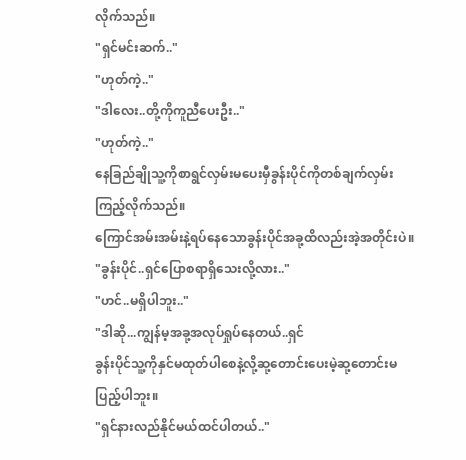လိုက်သည်။
"ရှင်မင်းဆက်.."
"ဟုတ်ကဲ့.."
"ဒါလေး..တို့ကိုကူညီပေးဦး.."
"ဟုတ်ကဲ့.."
နေခြည်ချိုသူ့ကိုစာရွင်လှမ်းမပေးမှီခွန်းပိုင်ကိုတစ်ချက်လှမ်းကြည့်လိုက်သည်။
ကြောင်အမ်းအမ်းနဲ့ရပ်နေသောခွန်းပိုင်အခု့ထိလည်းအဲ့အတိုင်းပဲ။
"ခွန်းပိုင်..ရှင်ပြောစရာရှိသေးလို့လား.."
"ဟင်..မရှိပါဘူး.."
"ဒါဆို...ကျွန်မ့အခု့အလုပ်ရှုပ်နေတယ်..ရှင်
ခွန်းပိုင်သူ့ကိုနှင်မထုတ်ပါစေနဲ့လို့ဆု့တောင်းပေးမဲ့ဆု့တောင်းမပြည့်ပါဘူး။
"ရှင်နားလည်နိုင်မယ်ထင်ပါတယ်.."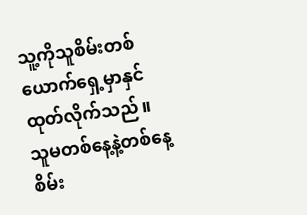သူ့ကိုသူစိမ်းတစ်ယောက်ရှေ့မှာနှင်ထုတ်လိုက်သည်။
သူမတစ်နေ့နဲ့တစ်နေ့စိမ်း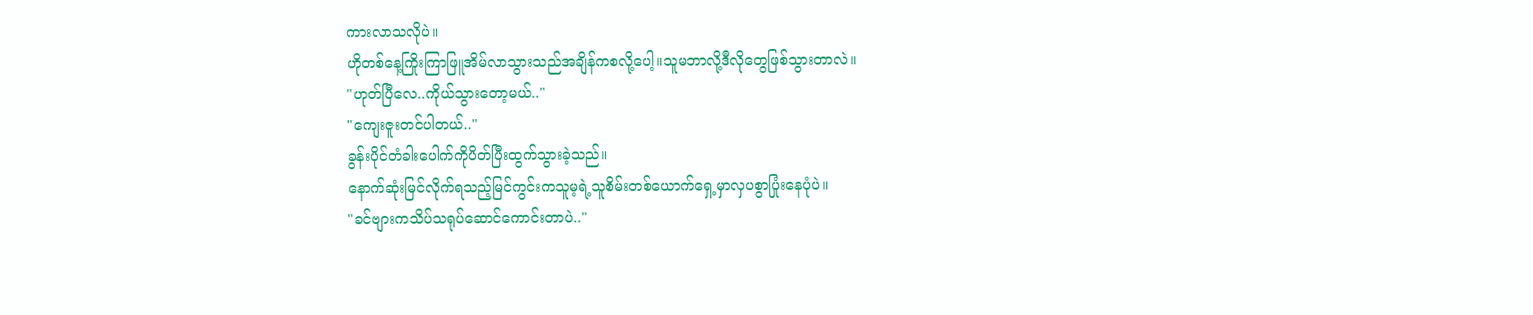ကားလာသလိုပဲ။
ဟိုတစ်နေ့ကြိုးကြာဖြူအိမ်လာသွားသည်အချိန်ကစလို့ပေါ့။သူမဘာလို့ဒီလိုတွေဖြစ်သွားတာလဲ။
"ဟုတ်ပြီလေ..ကိုယ်သွားတော့မယ်.."
"ကျေးဇူးတင်ပါတယ်.."
ခွန်းပိုင်တံခါးပေါက်ကိုပိတ်ပြီးထွက်သွားခဲ့သည်။
နောက်ဆုံးမြင်လိုက်ရသည့်မြင်ကွင်းကသူမ့ရဲ့သူစိမ်းတစ်ယောက်ရှေ့မှာလှပစွာပြုံးနေပုံပဲ။
"ခင်ဗျားကသိပ်သရုပ်ဆောင်ကောင်းတာပဲ.."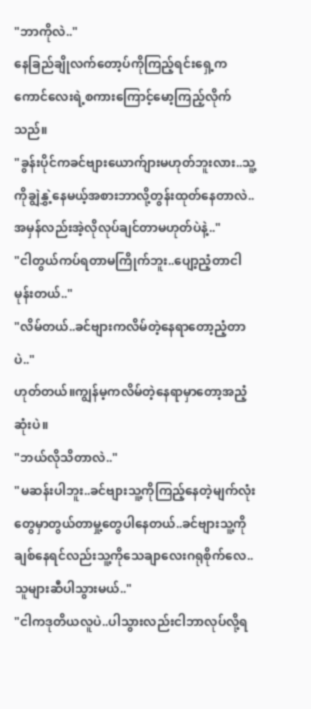"ဘာကိုလဲ.."
နေခြည်ချိုလက်တော့ပ်ကိုကြည့်ရင်းရှေ့ကကောင်လေးရဲ့စကားကြောင့်မော့ကြည့်လိုက်သည်။
"ခွန်းပိုင်ကခင်ဗျားယောက်ျားမဟုတ်ဘူးလား..သူ့ကိုချွဲနွှဲ့နေမယ့်အစားဘာလို့တွန်းထုတ်နေတာလဲ..အမှန်လည်းအဲ့လိုလုပ်ချင်တာမဟုတ်ပဲနဲ့.."
"ငါတွယ်ကပ်ရတာမကြိုက်ဘူး..ပျော့ညံ့တာငါမုန်းတယ်.."
"လိမ်တယ်..ခင်ဗျားကလိမ်တဲ့နေရာတော့ညံ့တာပဲ.."
ဟုတ်တယ်။ကျွန်မ့ကလိမ်တဲ့နေရာမှာတော့အညံ့ဆုံးပဲ။
"ဘယ်လိုသိတာလဲ.."
"မဆန်းပါဘူး..ခင်ဗျားသူ့ကိုကြည့်နေတဲ့မျက်လုံးတွေမှာတွယ်တာမှု့တွေပါနေတယ်..ခင်ဗျားသူ့ကိုချစ်နေရင်လည်းသူ့ကိုသေချာလေးဂရုစိုက်လေ..သူများဆီပါသွားမယ်.."
"ငါကဒုတိယလူပဲ..ပါသွားလည်းငါဘာလုပ်လို့ရ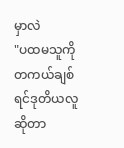မှာလဲ
"ပထမသူကိုတကယ်ချစ်ရင်ဒုတိယလူဆိုတာ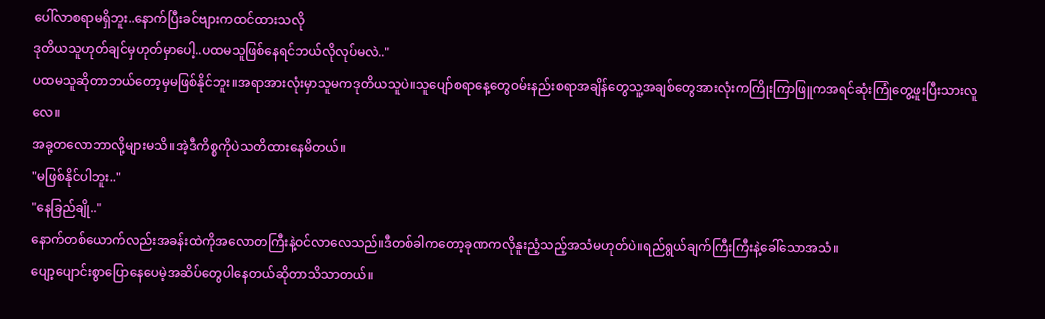ပေါ်လာစရာမရှိဘူး..နောက်ပြီးခင်ဗျားကထင်ထားသလို
ဒုတိယသူဟုတ်ချင်မှဟုတ်မှာပေါ့..ပထမသူဖြစ်နေရင်ဘယ်လိုလုပ်မလဲ.."
ပထမသူဆိုတာဘယ်တော့မှမဖြစ်နိုင်ဘူး။အရာအားလုံးမှာသူမကဒုတိယသူပဲ။သူပျော်စရာနေ့တွေဝမ်းနည်းစရာအချိန်တွေသူ့အချစ်တွေအားလုံးကကြိုးကြာဖြူကအရင်ဆုံးကြုံတွေ့ဖူးပြီးသားလူလေ။
အခု့တလောဘာလို့များမသိ။အဲ့ဒီကိစ္စကိုပဲသတိထားနေမိတယ်။
"မဖြစ်နိုင်ပါဘူး.."
"နေခြည်ချို.."
နောက်တစ်ယောက်လည်းအခန်းထဲကိုအလောတကြီးနဲ့ဝင်လာလေသည်။ဒီတစ်ခါကတော့ခုဏကလိုနူးညံ့သည့်အသံမဟုတ်ပဲ။ရည်ရွယ်ချက်ကြီးကြီးနဲ့ခေါ်သောအသံ။
ပျော့ပျောင်းစွာပြောနေပေမဲ့အဆိပ်တွေပါနေတယ်ဆိုတာသိသာတယ်။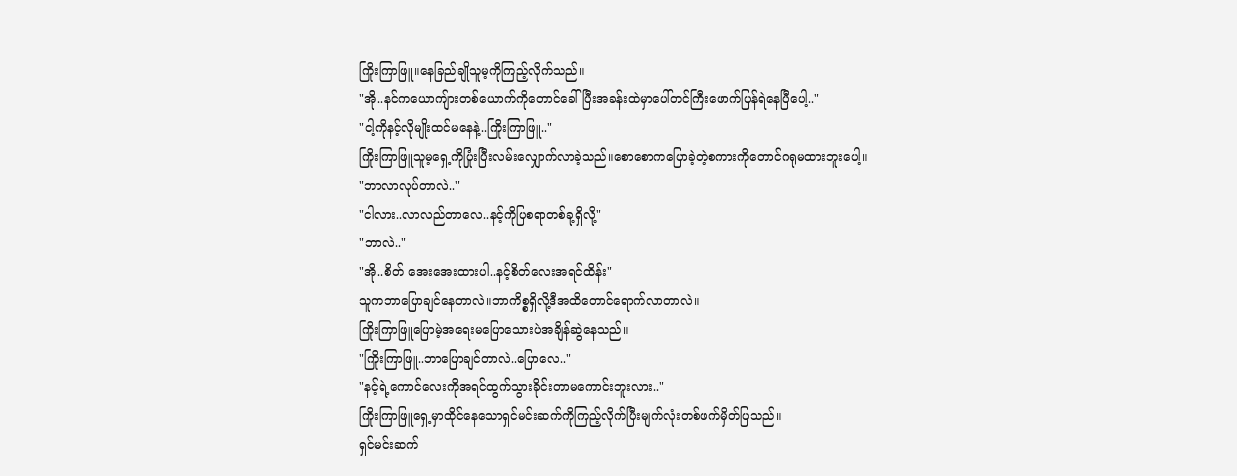ကြိုးကြာဖြူ။နေခြည်ချိုသူမ့ကိုကြည့်လိုက်သည်။
"အို..နင်ကယောကျ်ားတစ်ယောက်ကိုတောင်ခေါ်ပြီးအခန်းထဲမှာပေါ်တင်ကြီးဖောက်ပြန်ရဲနေပြီပေါ့.."
"ငါ့ကိုနင့်လိုမျိုးထင်မနေနဲ့..ကြိုးကြာဖြူ.."
ကြိုးကြာဖြူသူမ့ရှေ့ကိုပြုံးပြီးလမ်းလျှောက်လာခဲ့သည်။စောစောကပြောခဲ့တဲ့စကားကိုတောင်ဂရုမထားဘူးပေါ့။
"ဘာလာလုပ်တာလဲ.."
"ငါလား..လာလည်တာလေ..နင့်ကိုပြစရာတစ်ခု့ရှိလို့"
"ဘာလဲ.."
"အို..စိတ် အေးအေးထားပါ..နင့်စိတ်လေးအရင်ထိန်း"
သူကဘာပြောချင်နေတာလဲ။ဘာကိစ္စရှိလို့ဒီအထိတောင်ရောက်လာတာလဲ။
ကြိုးကြာဖြူပြောမဲ့အရေးမပြောသေားပဲအချိန်ဆွဲနေသည်။
"ကြိုးကြာဖြူ..ဘာပြောချင်တာလဲ..ပြောလေ.."
"နင့်ရဲ့ကောင်လေးကိုအရင်ထွက်သွားခိုင်းတာမကောင်းဘူးလား.."
ကြိုးကြာဖြူရှေ့မှာထိုင်နေသောရှင်မင်းဆက်ကိုကြည့်လိုက်ပြီးမျက်လုံးတစ်ဖက်မှိတ်ပြသည်။
ရှင်မင်းဆက်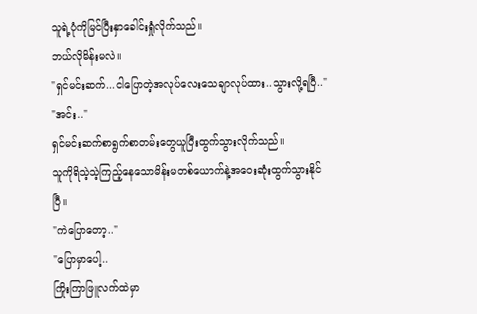သူရဲ့ပုံကိုမြင်ပြီးနှာခေါင်းရှုံလိုက်သည်။
ဘယ်လိုမိန်းမလဲ။
"ရှင်မင်းဆက်...ငါပြောတဲ့အလုပ်လေးသေချာလုပ်ထား..သွားလို့ရပြီ.."
"အင်း.."
ရှင်မင်းဆက်စာရွက်စာတမ်းတွေယူပြီးထွက်သွားလိုက်သည်။
သူကိုရိသဲ့သဲ့ကြည့်နေသောမိန်းမတစ်ယောက်နဲ့အဝေးဆုံးထွက်သွားနိုင်ပြီ။
"ကဲပြောတော့.."
"ပြောမှာပေါ့..
ကြိုးကြာဖြူလက်ထဲမှာ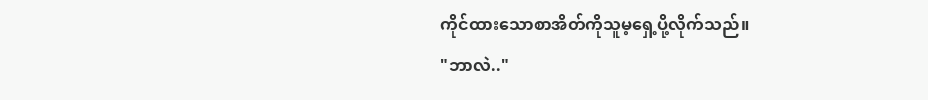ကိုင်ထားသောစာအိတ်ကိုသူမ့ရှေ့ပို့လိုက်သည်။
"ဘာလဲ.."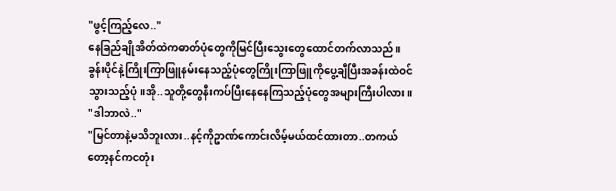"ဖွင့်ကြည့်လေ.."
နေခြည်ချိုအိတ်ထဲကဓာတ်ပုံတွေကိုမြင်ပြီးသွေးတွေထောင်တက်လာသည်။
ခွန်းပိုင်နဲ့ကြိုးကြာဖြူနမ်းနေသည့်ပုံတွေကြိုးကြာဖြူကိုပွေ့ချီပြီးအခန်းထဲဝင်သွားသည့်ပုံ။အို..သူတို့တွေနီးကပ်ပြီးနေနေကြသည့်ပုံတွေအများကြီးပါလား။
"ဒါဘာလဲ.."
"မြင်တာနဲ့မသိဘူးလား..နင့်ကိုဥာဏ်ကောင်းလိမ့်မယ်ထင်ထားတာ..တကယ်တော့နင်ကငတုံး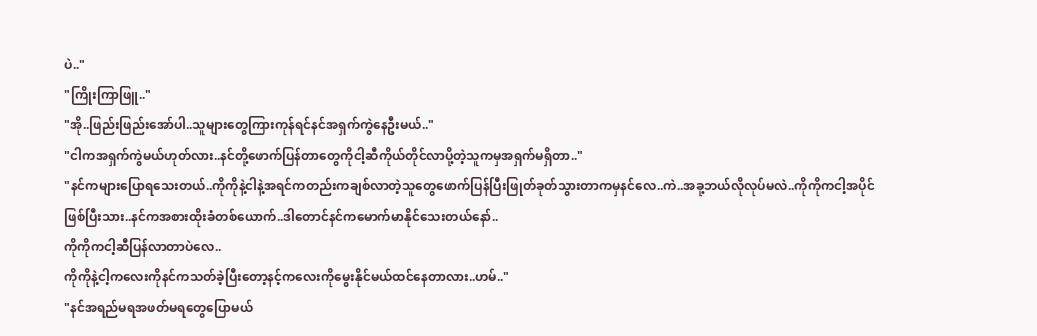ပဲ.."
"ကြိုးကြာဖြူ.."
"အို..ဖြည်းဖြည်းအော်ပါ..သူများတွေကြားကုန်ရင်နင်အရှက်ကွဲနေဦးမယ်.."
"ငါကအရှက်ကွဲမယ်ဟုတ်လား..နင်တို့ဖောက်ပြန်တာတွေကိုငါ့ဆီကိုယ်တိုင်လာပို့တဲ့သူကမှအရှက်မရှိတာ.."
"နင်ကများပြောရသေးတယ်..ကိုကိုနဲ့ငါနဲ့အရင်ကတည်းကချစ်လာတဲ့သူတွေဖောက်ပြန်ပြီးဖြုတ်ခုတ်သွားတာကမှနင်လေ..ကဲ..အခု့ဘယ်လိုလုပ်မလဲ..ကိုကိုကငါ့အပိုင်ဖြစ်ပြီးသား..နင်ကအစားထိုးခံတစ်ယောက်..ဒါတောင်နင်ကမောက်မာနိုင်သေးတယ်နော်..
ကိုကိုကငါ့ဆီပြန်လာတာပဲလေ..
ကိုကိုနဲ့ငါ့ကလေးကိုနင်ကသတ်ခဲ့ပြီးတော့နင့်ကလေးကိုမွေးနိုင်မယ်ထင်နေတာလား..ဟမ်.."
"နင်အရည်မရအဖတ်မရတွေပြောမယ်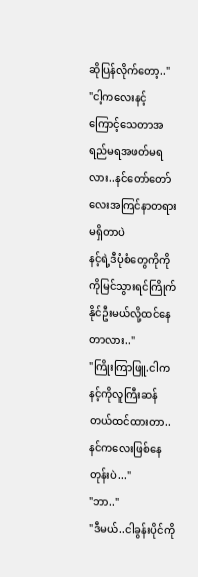ဆိုပြန်လိုက်တော့.."
"ငါ့ကလေးနင့်ကြောင့်သေတာအရည်မရအဖတ်မရလား..နင်တော်တော်လေးအကြင်နာတရားမရှိတာပဲ
နင့်ရဲ့ဒီပုံစံတွေကိုကိုကိုမြင်သွားရင်ကြိုက်နိုင်ဦးမယ်လို့ထင်နေတာလား.."
"ကြိုးကြာဖြူ.ငါကနင့်ကိုလူကြီးဆန်တယ်ထင်ထားတာ..နင်ကလေးဖြစ်နေတုန်းပဲ..."
"ဘာ.."
"ဒီမယ်..ငါခွန်းပိုင်ကို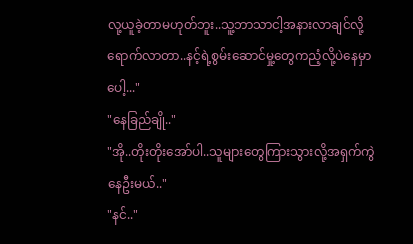လု့ယူခဲ့တာမဟုတ်ဘူး..သူ့ဘာသာငါ့အနားလာချင်လို့ရောက်လာတာ..နင့်ရဲ့စွမ်းဆောင်မှု့တွေကညံ့လို့ပဲနေမှာပေါ့..."
"နေခြည်ချို.."
"အို..တိုးတိုးအော်ပါ..သူများတွေကြားသွားလို့အရှက်ကွဲနေဦးမယ်.."
"နင်.."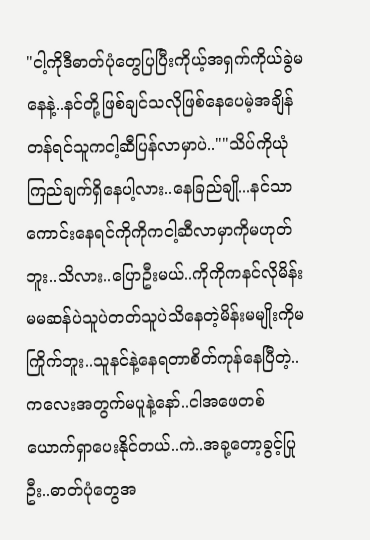"ငါ့ကိုဒီဓာတ်ပုံတွေပြပြီးကိုယ့်အရှက်ကိုယ်ခွဲမနေနဲ့..နင်တို့ဖြစ်ချင်သလိုဖြစ်နေပေမဲ့အချိန်တန်ရင်သူကငါ့ဆီပြန်လာမှာပဲ..""သိပ်ကိုယုံကြည်ချက်ရှိနေပါ့လား..နေခြည်ချို...နင်သာကောင်းနေရင်ကိုကိုကငါ့ဆီလာမှာကိုမဟုတ်ဘူး..သိလား..ပြောဦးမယ်..ကိုကိုကနင်လိုမိန်းမမဆန်ပဲသူပဲတတ်သူပဲသိနေတဲ့မိန်းမမျိုးကိုမ ကြိုက်ဘူး..သူနင်နဲ့နေရတာစိတ်ကုန်နေပြီတဲ့..
ကလေးအတွက်မပူနဲ့နော်..ငါအဖေတစ်ယောက်ရှာပေးနိုင်တယ်..ကဲ..အခု့တော့ခွင့်ပြုဦး..ဓာတ်ပုံတွေအ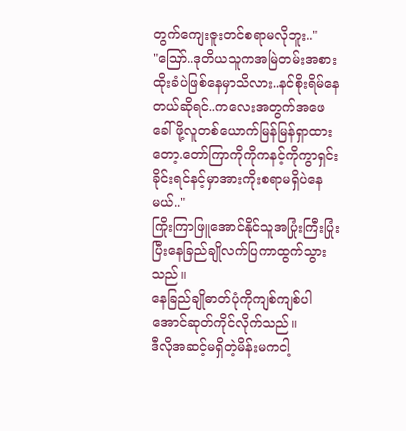တွက်ကျေးဇူးတင်စရာမလိုဘူး.."
"ဪ..ဒုတိယသူကအမြဲတမ်းအစားထိုးခံပဲဖြစ်နေမှာသိလား..နင်စိုးရိမ်နေတယ်ဆိုရင်..ကလေးအတွက်အဖေခေါ်ဖို့လူတစ်ယောက်မြန်မြန်ရှာထားတော့.တော်ကြာကိုကိုကနင့်ကိုကွာရှင်းခိုင်းရင်နင့်မှာအားကိုးစရာမရှိပဲနေမယ်.."
ကြိုးကြာဖြူအောင်နိုင်သူအပြုံးကြီးပြုံးပြီးနေခြည်ချိုလက်ပြကာထွက်သွားသည်။
နေခြည်ချိုဓာတ်ပုံကိုကျစ်ကျစ်ပါအောင်ဆုတ်ကိုင်လိုက်သည်။
ဒီလိုအဆင့်မရှိတဲ့မိန်းမကငါ့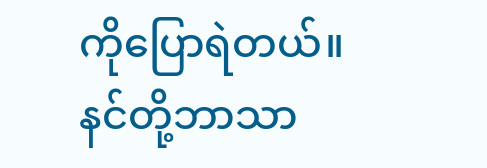ကိုပြောရဲတယ်။
နင်တို့ဘာသာ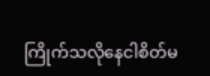ကြိုက်သလိုနေငါစိတ်မ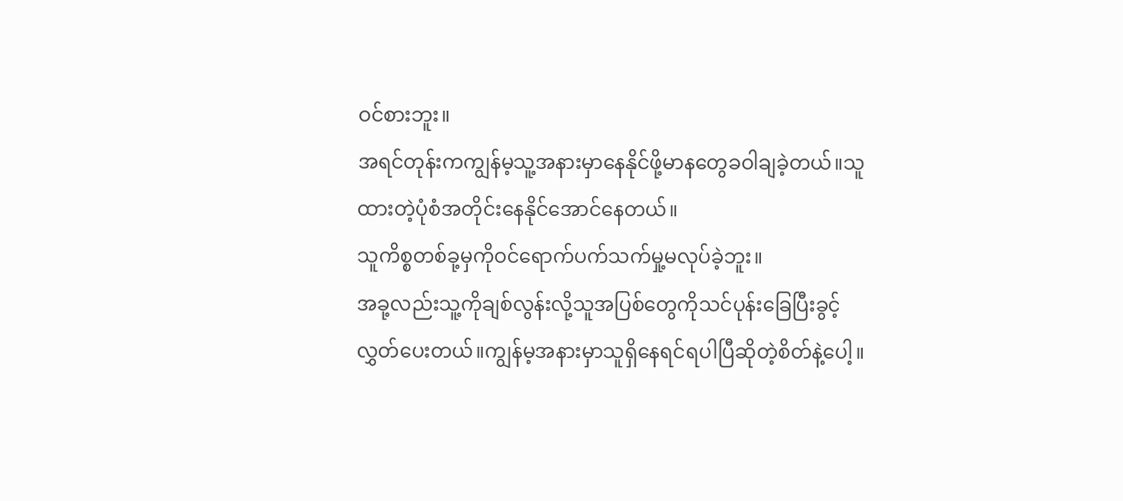ဝင်စားဘူး။
အရင်တုန်းကကျွန်မ့သူ့အနားမှာနေနိုင်ဖို့မာနတွေခဝါချခဲ့တယ်။သူထားတဲ့ပုံစံအတိုင်းနေနိုင်အောင်နေတယ်။
သူကိစ္စတစ်ခု့မှကိုဝင်ရောက်ပက်သက်မှု့မလုပ်ခဲ့ဘူး။
အခု့လည်းသူ့ကိုချစ်လွန်းလို့သူအပြစ်တွေကိုသင်ပုန်းခြေပြီးခွင့်လွှတ်ပေးတယ်။ကျွန်မ့အနားမှာသူရှိနေရင်ရပါပြီဆိုတဲ့စိတ်နဲ့ပေါ့။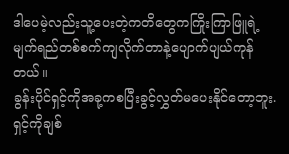ဒါပေမဲ့လည်းသူ့ပေးတဲ့ကတိတွေကကြိုးကြာဖြူရဲ့မျက်ရည်တစ်စက်ကျလိုက်တာနဲ့ပျောက်ပျယ်ကုန်တယ်။
ခွန်းပိုင်ရှင့်ကိုအခု့ကစပြီးခွင့်လွှတ်မပေးနိုင်တော့ဘူး.
ရှင့်ကိုချစ်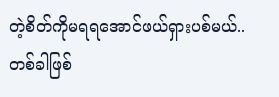တဲ့စိတ်ကိုမရရအောင်ဖယ်ရှားပစ်မယ်..
တစ်ခါဖြစ်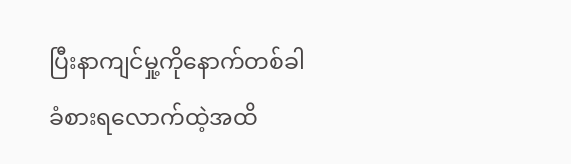ပြီးနာကျင်မှု့ကိုနောက်တစ်ခါခံစားရလောက်ထဲ့အထိ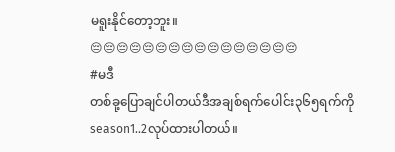မရူးနိုင်တော့ဘူး။
😔😔😔😔😔😔😔😔😔😔😔😔😔😔😔😔
#မဒီ
တစ်ခု့ပြောချင်ပါတယ်ဒီအချစ်ရက်ပေါင်း၃၆၅ရက်ကိုseason1..2လုပ်ထားပါတယ်။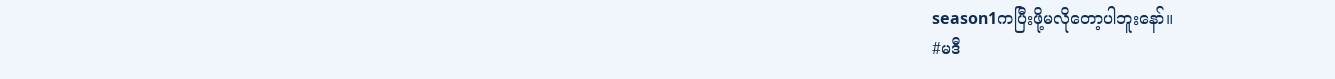season1ကပြီးဖို့မလိုတော့ပါဘူးနော်။
#မဒီ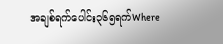အချစ်ရက်ပေါင်း၃၆၅ရက်Where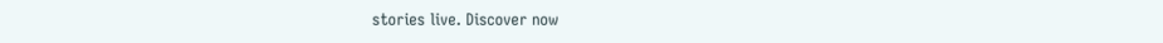stories live. Discover now